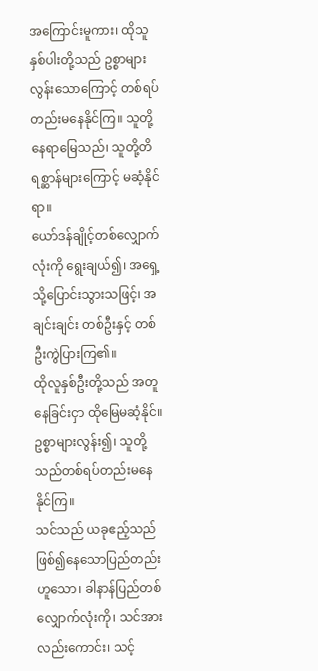အကြောင်းမူကား၊ ထိုသူနှစ်ပါးတို့သည် ဥစ္စာများလွန်းသောကြောင့် တစ်ရပ်တည်းမနေနိုင်ကြ။ သူတို့နေရာမြေသည်၊ သူတို့တိရစ္ဆာန်များကြောင့် မဆံ့နိုင်ရာ။
ယော်ဒန်ချိုင့်တစ်လျှောက်လုံးကို ရွေးချယ်၍၊ အရှေ့သို့ပြောင်းသွားသဖြင့်၊ အချင်းချင်း တစ်ဦးနှင့် တစ်ဦးကွဲပြားကြ၏။
ထိုလူနှစ်ဦးတို့သည် အတူနေခြင်းငှာ ထိုမြေမဆံ့နိုင်။ ဥစ္စာများလွန်း၍၊ သူတို့သည်တစ်ရပ်တည်းမနေနိုင်ကြ။
သင်သည် ယခုဧည့်သည်ဖြစ်၍နေသောပြည်တည်းဟူသော၊ ခါနာန်ပြည်တစ်လျှောက်လုံးကို၊ သင်အားလည်းကောင်း၊ သင့်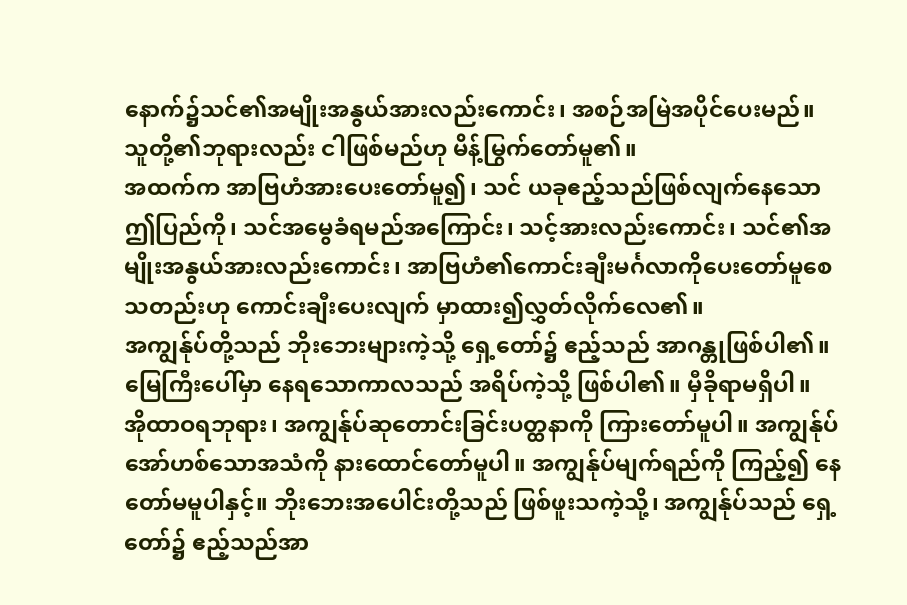နောက်၌သင်၏အမျိုးအနွယ်အားလည်းကောင်း၊ အစဉ်အမြဲအပိုင်ပေးမည်။ သူတို့၏ဘုရားလည်း ငါဖြစ်မည်ဟု မိန့်မြွက်တော်မူ၏။
အထက်က အာဗြဟံအားပေးတော်မူ၍၊ သင် ယခုဧည့်သည်ဖြစ်လျက်နေသော ဤပြည်ကို၊ သင်အမွေခံရမည်အကြောင်း၊ သင့်အားလည်းကောင်း၊ သင်၏အမျိုးအနွယ်အားလည်းကောင်း၊ အာဗြဟံ၏ကောင်းချီးမင်္ဂလာကိုပေးတော်မူစေသတည်းဟု ကောင်းချီးပေးလျက် မှာထား၍လွှတ်လိုက်လေ၏။
အကျွန်ုပ်တို့သည် ဘိုးဘေးများကဲ့သို့ ရှေ့တော်၌ ဧည့်သည် အာဂန္တုဖြစ်ပါ၏။ မြေကြီးပေါ်မှာ နေရသောကာလသည် အရိပ်ကဲ့သို့ ဖြစ်ပါ၏။ မှီခိုရာမရှိပါ။
အိုထာဝရဘုရား၊ အကျွန်ုပ်ဆုတောင်းခြင်းပတ္ထနာကို ကြားတော်မူပါ။ အကျွန်ုပ် အော်ဟစ်သောအသံကို နားထောင်တော်မူပါ။ အကျွန်ုပ်မျက်ရည်ကို ကြည့်၍ နေတော်မမူပါနှင့်။ ဘိုးဘေးအပေါင်းတို့သည် ဖြစ်ဖူးသကဲ့သို့၊ အကျွန်ုပ်သည် ရှေ့တော်၌ ဧည့်သည်အာ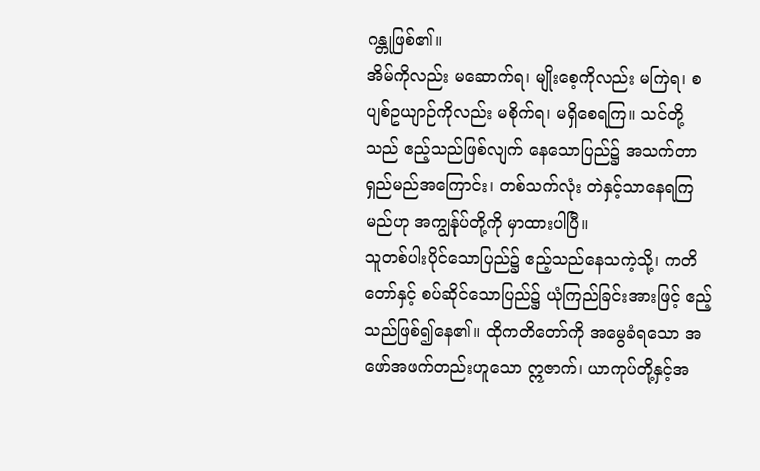ဂန္တုဖြစ်၏။
အိမ်ကိုလည်း မဆောက်ရ၊ မျိုးစေ့ကိုလည်း မကြဲရ၊ စပျစ်ဥယျာဉ်ကိုလည်း မစိုက်ရ၊ မရှိစေရကြ။ သင်တို့သည် ဧည့်သည်ဖြစ်လျက် နေသောပြည်၌ အသက်တာရှည်မည်အကြောင်း၊ တစ်သက်လုံး တဲနှင့်သာနေရကြမည်ဟု အကျွန်ုပ်တို့ကို မှာထားပါပြီ။
သူတစ်ပါးပိုင်သောပြည်၌ ဧည့်သည်နေသကဲ့သို့၊ ကတိတော်နှင့် စပ်ဆိုင်သောပြည်၌ ယုံကြည်ခြင်းအားဖြင့် ဧည့်သည်ဖြစ်၍နေ၏။ ထိုကတိတော်ကို အမွေခံရသော အဖော်အဖက်တည်းဟူသော ဣဇာက်၊ ယာကုပ်တို့နှင့်အ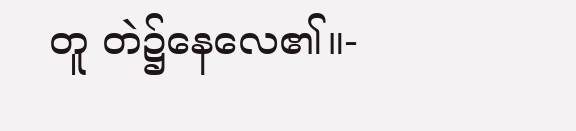တူ တဲ၌နေလေ၏။-